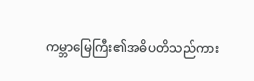ကမ္ဘာမြေကြီး၏အဓိပတိသည်ကား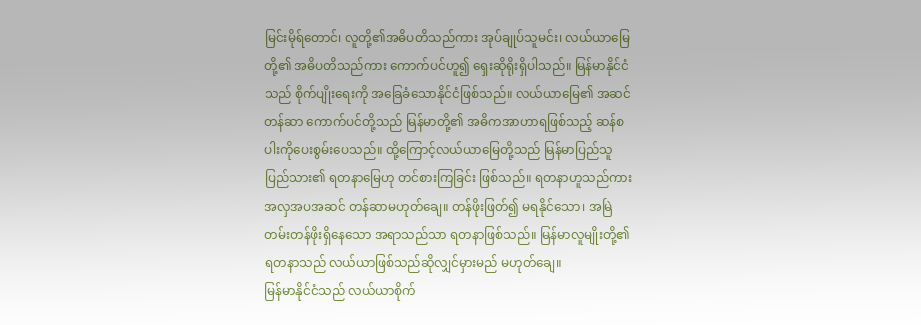မြင်းမိုရ်တောင်၊ လူတို့၏အဓိပတိသည်ကား အုပ်ချုပ်သူမင်း၊ လယ်ယာမြေတို့၏ အဓိပတိသည်ကား ကောက်ပင်ဟူ၍ ရှေးဆိုရိုးရှိပါသည်။ မြန်မာနိုင်ငံသည် စိုက်ပျိုးရေးကို အခြေခံသောနိုင်ငံဖြစ်သည်။ လယ်ယာမြေ၏ အဆင်တန်ဆာ ကောက်ပင်တို့သည် မြန်မာတို့၏ အဓိကအာဟာရဖြစ်သည့် ဆန်စပါးကိုပေးစွမ်းပေသည်။ ထို့ကြောင့်လယ်ယာမြေတို့သည် မြန်မာပြည်သူ ပြည်သား၏ ရတနာမြေဟု တင်စားကြခြင်း ဖြစ်သည်။ ရတနာဟူသည်ကား အလှအပအဆင် တန်ဆာမဟုတ်ချေ။ တန်ဖိုးဖြတ်၍ မရနိုင်သော၊ အမြဲတမ်းတန်ဖိုးရှိနေသော အရာသည်သာ ရတနာဖြစ်သည်။ မြန်မာလူမျိုးတို့၏ ရတနာသည် လယ်ယာဖြစ်သည်ဆိုလျှင်မှားမည် မဟုတ်ချေ။
မြန်မာနိုင်ငံသည် လယ်ယာစိုက်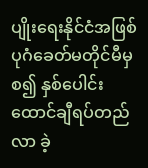ပျိုးရေးနိုင်ငံအဖြစ် ပုဂံခေတ်မတိုင်မီမှစ၍ နှစ်ပေါင်းထောင်ချီရပ်တည်လာ ခဲ့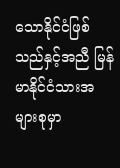သောနိုင်ငံဖြစ်သည်နှင့်အညီ မြန်မာနိုင်ငံသားအများစုမှာ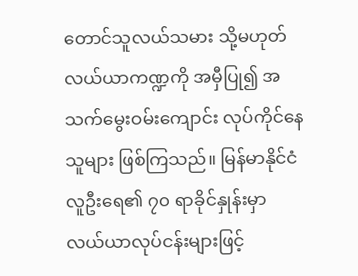တောင်သူလယ်သမား သို့မဟုတ် လယ်ယာကဏ္ဍကို အမှီပြု၍ အသက်မွေးဝမ်းကျောင်း လုပ်ကိုင်နေသူများ ဖြစ်ကြသည်။ မြန်မာနိုင်ငံလူဦးရေ၏ ၇၀ ရာခိုင်နှုန်းမှာ လယ်ယာလုပ်ငန်းများဖြင့်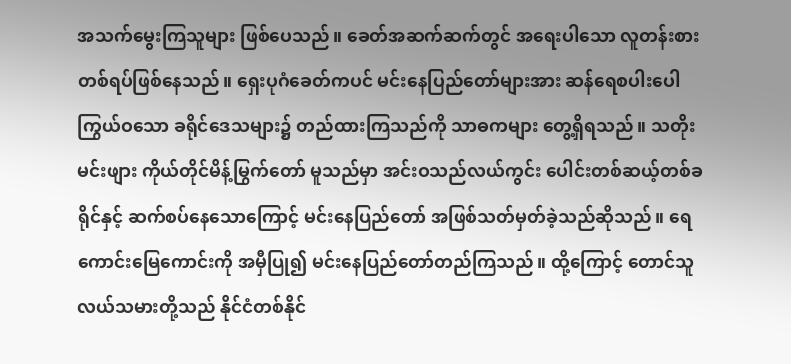အသက်မွေးကြသူများ ဖြစ်ပေသည်။ ခေတ်အဆက်ဆက်တွင် အရေးပါသော လူတန်းစားတစ်ရပ်ဖြစ်နေသည်။ ရှေးပုဂံခေတ်ကပင် မင်းနေပြည်တော်များအား ဆန်ရေစပါးပေါကြွယ်ဝသော ခရိုင်ဒေသများ၌ တည်ထားကြသည်ကို သာဓကများ တွေ့ရှိရသည်။ သတိုးမင်းဖျား ကိုယ်တိုင်မိန့်မြွက်တော် မူသည်မှာ အင်းဝသည်လယ်ကွင်း ပေါင်းတစ်ဆယ့်တစ်ခရိုင်နှင့် ဆက်စပ်နေသောကြောင့် မင်းနေပြည်တော် အဖြစ်သတ်မှတ်ခဲ့သည်ဆိုသည်။ ရေကောင်းမြေကောင်းကို အမှီပြု၍ မင်းနေပြည်တော်တည်ကြသည်။ ထို့ကြောင့် တောင်သူလယ်သမားတို့သည် နိုင်ငံတစ်နိုင်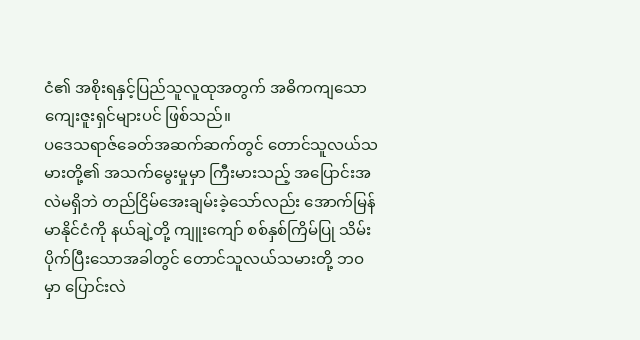ငံ၏ အစိုးရနှင့်ပြည်သူလူထုအတွက် အဓိကကျသော ကျေးဇူးရှင်များပင် ဖြစ်သည်။
ပဒေသရာဇ်ခေတ်အဆက်ဆက်တွင် တောင်သူလယ်သမားတို့၏ အသက်မွေးမှုမှာ ကြီးမားသည့် အပြောင်းအလဲမရှိဘဲ တည်ငြိမ်အေးချမ်းခဲ့သော်လည်း အောက်မြန်မာနိုင်ငံကို နယ်ချဲ့တို့ ကျူးကျော် စစ်နှစ်ကြိမ်ပြု သိမ်းပိုက်ပြီးသောအခါတွင် တောင်သူလယ်သမားတို့ ဘဝမှာ ပြောင်းလဲ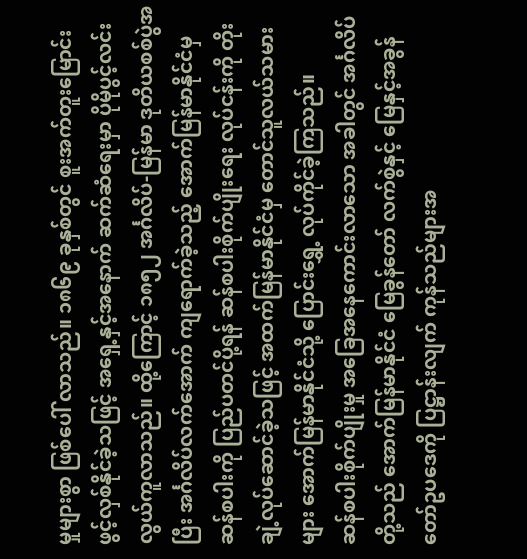မှုများစွာ ဖြစ်ပေါ် လာသည်။ ၁၈၆၉ ခုနှစ်တွင် စူးအက်တူးမြောင်း ဖွင့်လှစ်နိုင်ခဲ့သဖြင့် အရှေ့နှင့်အနောက် ဆက်ဆံရေးမှာ ပိုမိုပွင့်လင်း လွယ်ကူလာသည်။ ထို့ကြောင့် ၁၈၅၂ အင်္ဂလိပ်-မြန်မာ ဒုတိယစစ်ပွဲအပြီး အင်္ဂလိပ်လက်အောက် ကျရောက်ခဲ့သည့် အောက်မြန်မာနိုင်ငံမှ ဆန်စပါးကို ပြည်ပတင်ပို့ရန် ဆန်စပါးစိုက်ပျိုးရေး လုပ်ငန်းကို တိုးချဲ့လုပ်ဆောင်ခဲ့သဖြင့် အထက်မြန်မာနိုင်ငံမှ တောင်သူလယ်သမားများ အောက်မြန်မာနိုင်ငံသို့ ပြောင်းရွှေ့ လုပ်ကိုင်ခဲ့ကြသည်။
ဆန်စပါးစိုက်ပျိုးမှု အခြေအနေကောင်းလာသော အခါတွင် အင်္ဂလိပ်တို့သည် အောက်မြန်မာနိုင်ငံ မြေခွန်တော် လက်စွဲနှင့် မြေနှင့်အခွန်တော်ဥပဒေကို ပြဋ္ဌာန်းလျက် ကုန်သည်များအ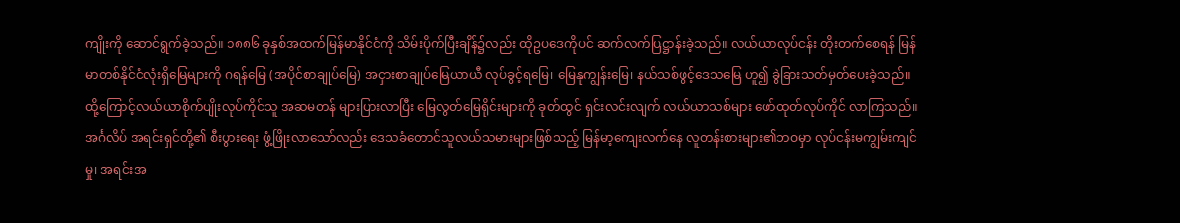ကျိုးကို ဆောင်ရွက်ခဲ့သည်။ ၁၈၈၆ ခုနှစ်အထက်မြန်မာနိုင်ငံကို သိမ်းပိုက်ပြီးချိန်၌လည်း ထိုဥပဒေကိုပင် ဆက်လက်ပြဋ္ဌာန်းခဲ့သည်။ လယ်ယာလုပ်ငန်း တိုးတက်စေရန် မြန်မာတစ်နိုင်ငံလုံးရှိမြေများကို ဂရန်မြေ (အပိုင်စာချုပ်မြေ) အငှားစာချုပ်မြေယာယီ လုပ်ခွင့်ရမြေ၊ မြေနုကျွန်းမြေ၊ နယ်သစ်ဖွင့်ဒေသမြေ ဟူ၍ ခွဲခြားသတ်မှတ်ပေးခဲ့သည်။
ထို့ကြောင့်လယ်ယာစိုက်ပျိုးလုပ်ကိုင်သူ အဆမတန် များပြားလာပြီး မြေလွတ်မြေရိုင်းများကို ခုတ်ထွင် ရှင်းလင်းလျက် လယ်ယာသစ်များ ဖော်ထုတ်လုပ်ကိုင် လာကြသည်။
အင်္ဂလိပ် အရင်းရှင်တို့၏ စီးပွားရေး ဖွံ့ဖြိုးလာသော်လည်း ဒေသခံတောင်သူလယ်သမားများဖြစ်သည့် မြန်မာ့ကျေးလက်နေ လူတန်းစားများ၏ဘဝမှာ လုပ်ငန်းမကျွမ်းကျင်မှု၊ အရင်းအ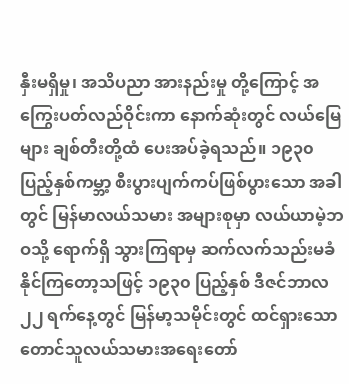နှီးမရှိမှု၊ အသိပညာ အားနည်းမှု တို့ကြောင့် အကြွေးပတ်လည်ဝိုင်းကာ နောက်ဆုံးတွင် လယ်မြေများ ချစ်တီးတို့ထံ ပေးအပ်ခဲ့ရသည်။ ၁၉၃၀ ပြည့်နှစ်ကမ္ဘာ့ စီးပွားပျက်ကပ်ဖြစ်ပွားသော အခါတွင် မြန်မာလယ်သမား အများစုမှာ လယ်ယာမဲ့ဘဝသို့ ရောက်ရှိ သွားကြရာမှ ဆက်လက်သည်းမခံနိုင်ကြတော့သဖြင့် ၁၉၃၀ ပြည့်နှစ် ဒီဇင်ဘာလ ၂၂ ရက်နေ့တွင် မြန်မာ့သမိုင်းတွင် ထင်ရှားသော တောင်သူလယ်သမားအရေးတော်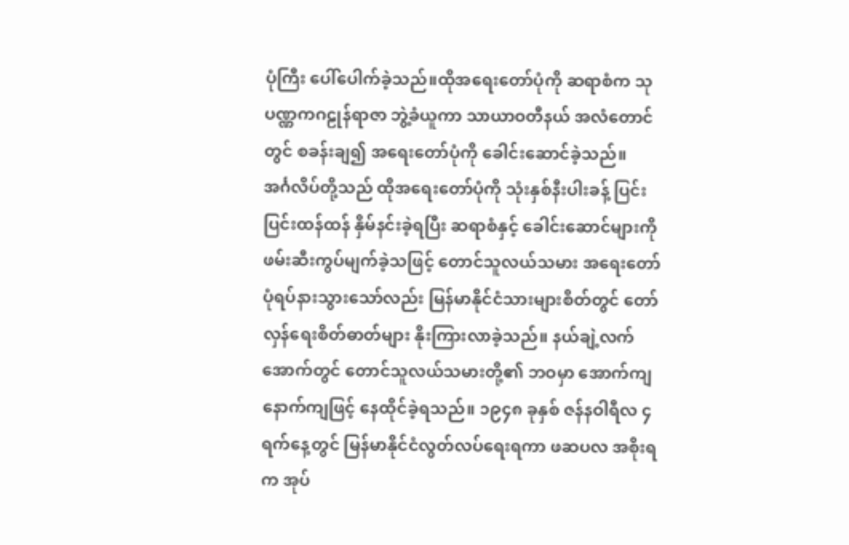ပုံကြီး ပေါ်ပေါက်ခဲ့သည်။ထိုအရေးတော်ပုံကို ဆရာစံက သုပဏ္ဏကဂဠုန်ရာဇာ ဘွဲ့ခံယူကာ သာယာဝတီနယ် အလံတောင်တွင် စခန်းချ၍ အရေးတော်ပုံကို ခေါင်းဆောင်ခဲ့သည်။
အင်္ဂလိပ်တို့သည် ထိုအရေးတော်ပုံကို သုံးနှစ်နီးပါးခန့် ပြင်းပြင်းထန်ထန် နှိမ်နင်းခဲ့ရပြီး ဆရာစံနှင့် ခေါင်းဆောင်များကို ဖမ်းဆီးကွပ်မျက်ခဲ့သဖြင့် တောင်သူလယ်သမား အရေးတော်ပုံရပ်နားသွားသော်လည်း မြန်မာနိုင်ငံသားများစိတ်တွင် တော်လှန်ရေးစိတ်ဓာတ်များ နိုးကြားလာခဲ့သည်။ နယ်ချဲ့လက်အောက်တွင် တောင်သူလယ်သမားတို့၏ ဘဝမှာ အောက်ကျနောက်ကျဖြင့် နေထိုင်ခဲ့ရသည်။ ၁၉၄၈ ခုနှစ် ဇန်နဝါရီလ ၄ ရက်နေ့တွင် မြန်မာနိုင်ငံလွတ်လပ်ရေးရကာ ဖဆပလ အစိုးရက အုပ်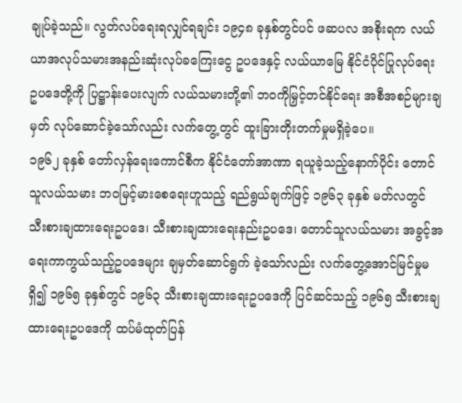ချုပ်ခဲ့သည်။ လွတ်လပ်ရေးရလျှင်ရချင်း ၁၉၄၈ ခုနှစ်တွင်ပင် ဖဆပလ အစိုးရက လယ်ယာအလုပ်သမားအနည်းဆုံးလုပ်ခကြေးငွေ ဥပဒေနှင့် လယ်ယာမြေ နိုင်ငံပိုင်ပြုလုပ်ရေး ဥပဒေတို့ကို ပြဋ္ဌာန်းပေးလျက် လယ်သမားတို့၏ ဘဝကိုမြှင့်တင်နိုင်ရေး အစီအစဉ်များချမှတ် လုပ်ဆောင်ခဲ့သော်လည်း လက်တွေ့တွင် ထူးခြားတိုးတက်မှုမရှိခဲ့ပေ။
၁၉၆၂ ခုနှစ် တော်လှန်ရေးကောင်စီက နိုင်ငံတော်အာဏာ ရယူခဲ့သည့်နောက်ပိုင်း တောင်သူလယ်သမား ဘဝမြင့်မားစေရေးဟူသည့် ရည်ရွယ်ချက်ဖြင့် ၁၉၆၃ ခုနှစ် မတ်လတွင် သီးစားချထားရေးဥပဒေ၊ သီးစားချထားရေးနည်းဥပဒေ၊ တောင်သူလယ်သမား အခွင့်အရေးကာကွယ်သည့်ဥပဒေများ ချမှတ်ဆောင်ရွက် ခဲ့သော်လည်း လက်တွေ့အောင်မြင်မှုမရှိ၍ ၁၉၆၅ ခုနှစ်တွင် ၁၉၆၃ သီးစားချထားရေးဥပဒေကို ပြင်ဆင်သည့် ၁၉၆၅ သီးစားချထားရေးဥပဒေကို ထပ်မံထုတ်ပြန်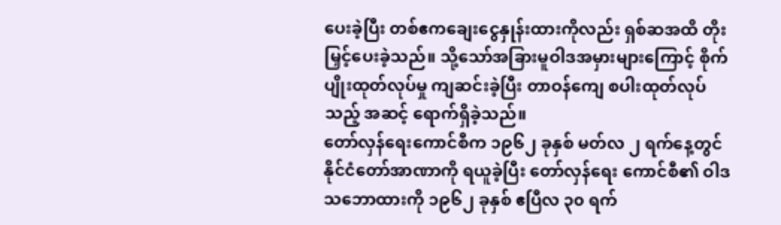ပေးခဲ့ပြီး တစ်ဧကချေးငွေနှုန်းထားကိုလည်း ရှစ်ဆအထိ တိုးမြှင့်ပေးခဲ့သည်။ သို့သော်အခြားမူဝါဒအမှားများကြောင့် စိုက်ပျိုးထုတ်လုပ်မှု ကျဆင်းခဲ့ပြီး တာဝန်ကျေ စပါးထုတ်လုပ်သည့် အဆင့် ရောက်ရှိခဲ့သည်။
တော်လှန်ရေးကောင်စီက ၁၉၆၂ ခုနှစ် မတ်လ ၂ ရက်နေ့တွင် နိုင်ငံတော်အာဏာကို ရယူခဲ့ပြီး တော်လှန်ရေး ကောင်စီ၏ ဝါဒသဘောထားကို ၁၉၆၂ ခုနှစ် ဧပြီလ ၃၀ ရက်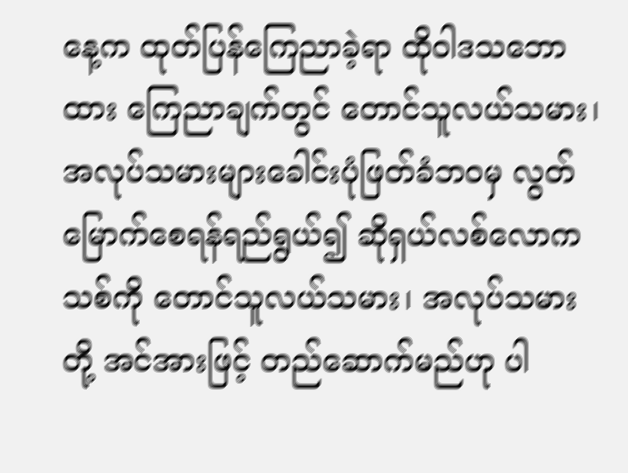နေ့က ထုတ်ပြန်ကြေညာခဲ့ရာ ထိုဝါဒသဘောထား ကြေညာချက်တွင် တောင်သူလယ်သမား၊ အလုပ်သမားများခေါင်းပုံဖြတ်ခံဘဝမှ လွတ်မြောက်စေရန်ရည်ရွယ်၍ ဆိုရှယ်လစ်လောကသစ်ကို တောင်သူလယ်သမား၊ အလုပ်သမားတို့ အင်အားဖြင့် တည်ဆောက်မည်ဟု ပါ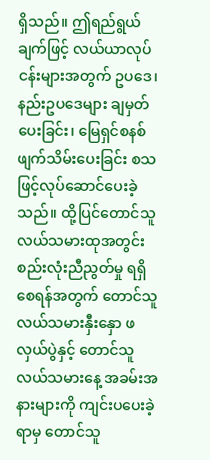ရှိသည်။ ဤရည်ရွယ်ချက်ဖြင့် လယ်ယာလုပ်ငန်းများအတွက် ဥပဒေ၊ နည်းဥပဒေများ ချမှတ်ပေးခြင်း၊ မြေရှင်စနစ် ဖျက်သိမ်းပေးခြင်း စသဖြင့်လုပ်ဆောင်ပေးခဲ့သည်။ ထို့ပြင်တောင်သူလယ်သမားထုအတွင်း စည်းလုံးညီညွတ်မှု ရရှိစေရန်အတွက် တောင်သူလယ်သမားနှီးနှော ဖလှယ်ပွဲနှင့် တောင်သူလယ်သမားနေ့ အခမ်းအနားများကို ကျင်းပပေးခဲ့ရာမှ တောင်သူ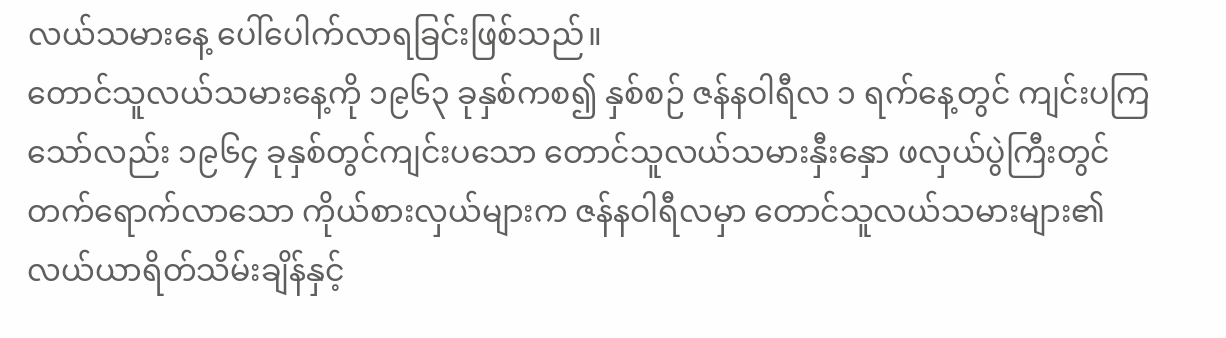လယ်သမားနေ့ ပေါ်ပေါက်လာရခြင်းဖြစ်သည်။
တောင်သူလယ်သမားနေ့ကို ၁၉၆၃ ခုနှစ်ကစ၍ နှစ်စဉ် ဇန်နဝါရီလ ၁ ရက်နေ့တွင် ကျင်းပကြသော်လည်း ၁၉၆၄ ခုနှစ်တွင်ကျင်းပသော တောင်သူလယ်သမားနှီးနှော ဖလှယ်ပွဲကြီးတွင် တက်ရောက်လာသော ကိုယ်စားလှယ်များက ဇန်နဝါရီလမှာ တောင်သူလယ်သမားများ၏ လယ်ယာရိတ်သိမ်းချိန်နှင့်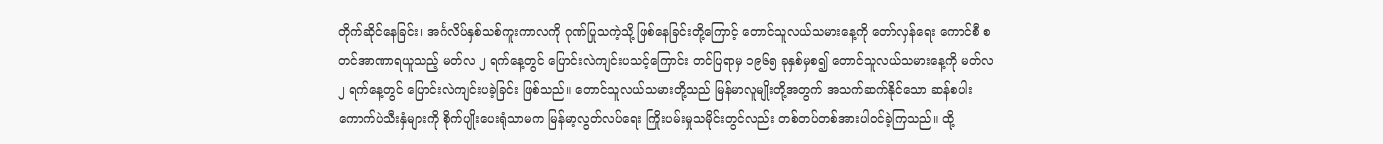တိုက်ဆိုင်နေခြင်း၊ အင်္ဂလိပ်နှစ်သစ်ကူးကာလကို ဂုဏ်ပြုသကဲ့သို့ ဖြစ်နေခြင်းတို့ကြောင့် တောင်သူလယ်သမားနေ့ကို တော်လှန်ရေး ကောင်စီ စတင်အာဏာရယူသည့် မတ်လ ၂ ရက်နေ့တွင် ပြောင်းလဲကျင်းပသင့်ကြောင်း တင်ပြရာမှ ၁၉၆၅ ခုနှစ်မှစ၍ တောင်သူလယ်သမားနေ့ကို မတ်လ ၂ ရက်နေ့တွင် ပြောင်းလဲကျင်းပခဲ့ခြင်း ဖြစ်သည်။ တောင်သူလယ်သမားတို့သည် မြန်မာလူမျိုးတို့အတွက် အသက်ဆက်နိုင်သော ဆန်စပါးကောက်ပဲသီးနှံများကို စိုက်ပျိုးပေးရုံသာမက မြန်မာ့လွတ်လပ်ရေး ကြိုးပမ်းမှုသမိုင်းတွင်လည်း တစ်တပ်တစ်အားပါဝင်ခဲ့ကြသည်။ ထို့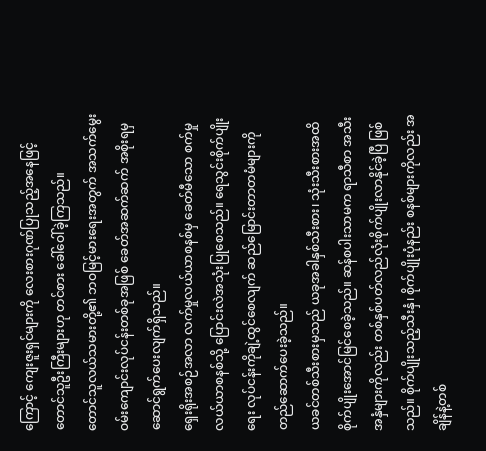ကြောင့် ကျေးဇူးရှင်များကို လေးစားဂုဏ်ပြုသည့်အနေဖြင့် တောင်သူဦးကြီးများဟု တင်စား ခေါ်ဝေါ်ခဲ့ကြသည်။
တောင်သူလယ်သမားတို့၏ ဘဝမြင့်မားရေးအတွက် အသက်မွေးဝမ်းကျောင်းလုပ်ငန်းတစ်ခုအဖြစ် ခေတ်အဆက်ဆက် အစိုးရမှ ဆောင်ရွက်ပေးလျက်ရှိသည်။
ရှေးရိုးအစဉ်အလာ လက်မှုလယ်ယာစနစ်မှ ခေတ်မီသော စက်မှုလယ်ယာစနစ်သို့ ပြောင်းလဲအသုံးပြုစေသည်။ ရေသွင်းစိုက်ပျိုးရေး လုပ်ငန်းကိုချဲ့ထွင်စေလျက် ဆည်မြောင်းတာတမံများကို တည်ဆောက်ပေးခဲ့သည်။
ယခင်တစ်သီးစားမှသည် ယခုအခါနှစ်သီးစား၊ သုံးသီးစားအထိ စိုက်ပျိုးအောင်မြင်စေခဲ့သည်။ ဆန်စပါးသာမက ရာသီစာ အသီးအနှံများကိုလည်း တစ်နှစ်ပတ်လည်လုံးစိုက်ပျိုးလာနိုင်ခဲ့ပြီ ဖြစ်သည်။ စိုက်ပျိုးသည့်သီးနှံ၊ စိုက်ပျိုးပုံနည်း စနစ်များကိုလည်း အချိန်နဲ့တစ်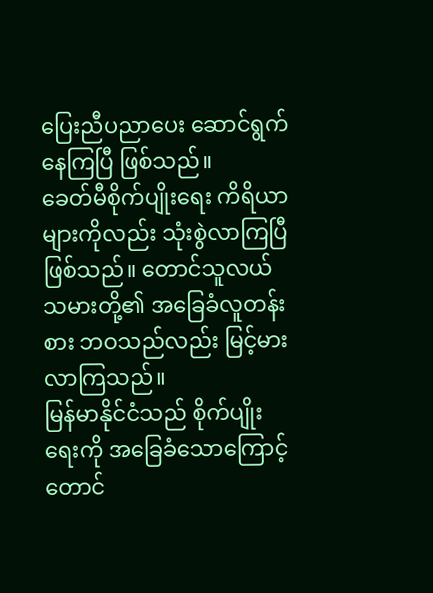ပြေးညီပညာပေး ဆောင်ရွက်နေကြပြီ ဖြစ်သည်။
ခေတ်မီစိုက်ပျိုးရေး ကိရိယာများကိုလည်း သုံးစွဲလာကြပြီဖြစ်သည်။ တောင်သူလယ်သမားတို့၏ အခြေခံလူတန်းစား ဘဝသည်လည်း မြင့်မားလာကြသည်။
မြန်မာနိုင်ငံသည် စိုက်ပျိုးရေးကို အခြေခံသောကြောင့် တောင်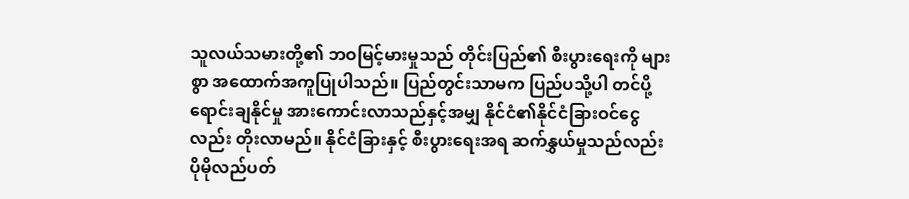သူလယ်သမားတို့၏ ဘဝမြင့်မားမှုသည် တိုင်းပြည်၏ စီးပွားရေးကို များစွာ အထောက်အကူပြုပါသည်။ ပြည်တွင်းသာမက ပြည်ပသို့ပါ တင်ပို့ ရောင်းချနိုင်မှု အားကောင်းလာသည်နှင့်အမျှ နိုင်ငံ၏နိုင်ငံခြားဝင်ငွေလည်း တိုးလာမည်။ နိုင်ငံခြားနှင့် စီးပွားရေးအရ ဆက်နွှယ်မှုသည်လည်း ပိုမိုလည်ပတ်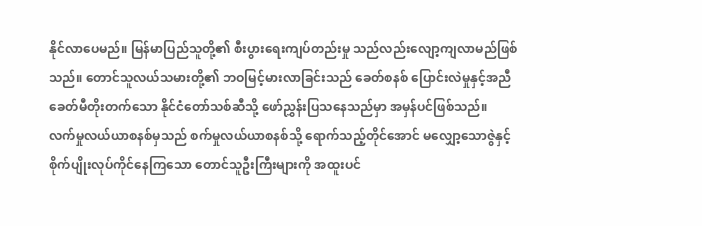နိုင်လာပေမည်။ မြန်မာပြည်သူတို့၏ စီးပွားရေးကျပ်တည်းမှု သည်လည်းလျော့ကျလာမည်ဖြစ်သည်။ တောင်သူလယ်သမားတို့၏ ဘဝမြင့်မားလာခြင်းသည် ခေတ်စနစ် ပြောင်းလဲမှုနှင့်အညီ ခေတ်မီတိုးတက်သော နိုင်ငံတော်သစ်ဆီသို့ ဖော်ညွှန်းပြသနေသည်မှာ အမှန်ပင်ဖြစ်သည်။
လက်မှုလယ်ယာစနစ်မှသည် စက်မှုလယ်ယာစနစ်သို့ ရောက်သည့်တိုင်အောင် မလျှော့သောဇွဲနှင့် စိုက်ပျိုးလုပ်ကိုင်နေကြသော တောင်သူဦးကြီးများကို အထူးပင်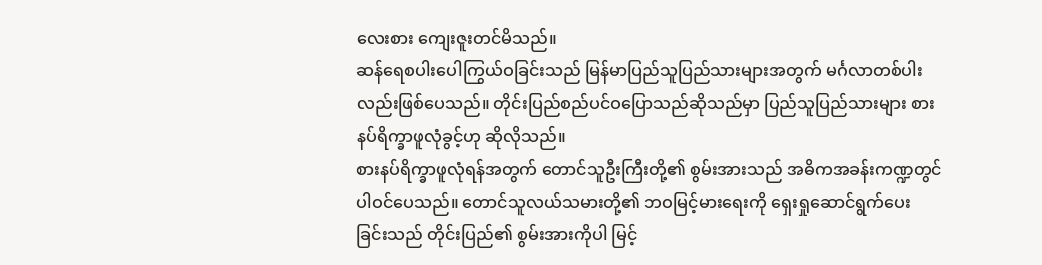လေးစား ကျေးဇူးတင်မိသည်။
ဆန်ရေစပါးပေါကြွယ်ဝခြင်းသည် မြန်မာပြည်သူပြည်သားများအတွက် မင်္ဂလာတစ်ပါးလည်းဖြစ်ပေသည်။ တိုင်းပြည်စည်ပင်ဝပြောသည်ဆိုသည်မှာ ပြည်သူပြည်သားများ စားနပ်ရိက္ခာဖူလုံခွင့်ဟု ဆိုလိုသည်။
စားနပ်ရိက္ခာဖူလုံရန်အတွက် တောင်သူဦးကြီးတို့၏ စွမ်းအားသည် အဓိကအခန်းကဏ္ဍတွင် ပါဝင်ပေသည်။ တောင်သူလယ်သမားတို့၏ ဘဝမြင့်မားရေးကို ရှေးရှုဆောင်ရွက်ပေးခြင်းသည် တိုင်းပြည်၏ စွမ်းအားကိုပါ မြင့်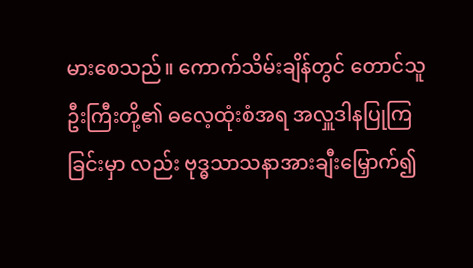မားစေသည်။ ကောက်သိမ်းချိန်တွင် တောင်သူဦးကြီးတို့၏ ဓလေ့ထုံးစံအရ အလှူဒါနပြုကြခြင်းမှာ လည်း ဗုဒ္ဓသာသနာအားချီးမြှောက်၍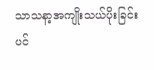သာသနာ့အကျိုးသယ်ပိုးခြင်းပင်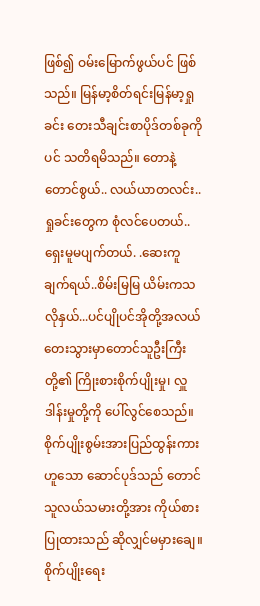ဖြစ်၍ ဝမ်းမြောက်ဖွယ်ပင် ဖြစ်သည်။ မြန်မာ့စိတ်ရင်းမြန်မာ့ရှုခင်း တေးသီချင်းစာပိုဒ်တစ်ခုကိုပင် သတိရမိသည်။ တောနဲ့ တောင်စွယ်.. လယ်ယာတလင်း.. ရှုခင်းတွေက စုံလင်ပေတယ်.. ရှေးမူမပျက်တယ်. .ဆေးကူချက်ရယ်..စိမ်းမြမြ ယိမ်းကသလိုနှယ်...ပင်ပျိုပင်အိုတို့အလယ် တေးသွားမှာတောင်သူဦးကြီးတို့၏ ကြိုးစားစိုက်ပျိုးမှု၊ လှူဒါန်းမှုတို့ကို ပေါ်လွင်စေသည်။
စိုက်ပျိုးစွမ်းအားပြည်ထွန်းကား ဟူသော ဆောင်ပုဒ်သည် တောင်သူလယ်သမားတို့အား ကိုယ်စားပြုထားသည် ဆိုလျှင်မမှားချေ။ စိုက်ပျိုးရေး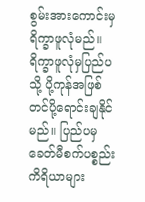စွမ်းအားကောင်းမှရိက္ခာဖူလုံမည်။ ရိက္ခာဖူလုံမှပြည်ပသို့ ပို့ကုန်အဖြစ် တင်ပို့ရောင်းချနိုင်မည်။ ပြည်ပမှခေတ်မီစက်ပစ္စည်းကိရိယာများ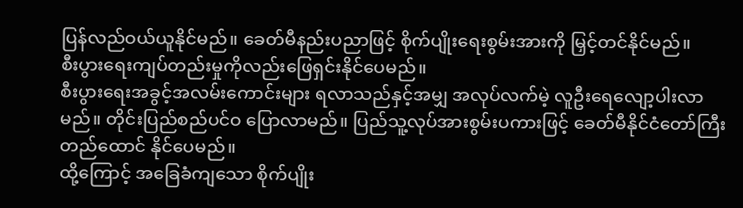ပြန်လည်ဝယ်ယူနိုင်မည်။ ခေတ်မီနည်းပညာဖြင့် စိုက်ပျိုးရေးစွမ်းအားကို မြှင့်တင်နိုင်မည်။
စီးပွားရေးကျပ်တည်းမှုကိုလည်းဖြေရှင်းနိုင်ပေမည်။
စီးပွားရေးအခွင့်အလမ်းကောင်းများ ရလာသည်နှင့်အမျှ အလုပ်လက်မဲ့ လူဦးရေလျော့ပါးလာမည်။ တိုင်းပြည်စည်ပင်ဝ ပြောလာမည်။ ပြည်သူ့လုပ်အားစွမ်းပကားဖြင့် ခေတ်မီနိုင်ငံတော်ကြီး တည်ထောင် နိုင်ပေမည်။
ထို့ကြောင့် အခြေခံကျသော စိုက်ပျိုး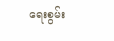ရေးစွမ်း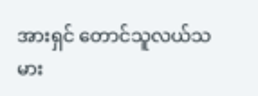အားရှင် တောင်သူလယ်သမား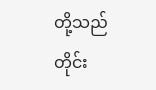တို့သည် တိုင်း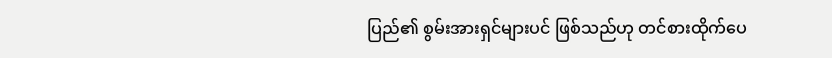ပြည်၏ စွမ်းအားရှင်များပင် ဖြစ်သည်ဟု တင်စားထိုက်ပေ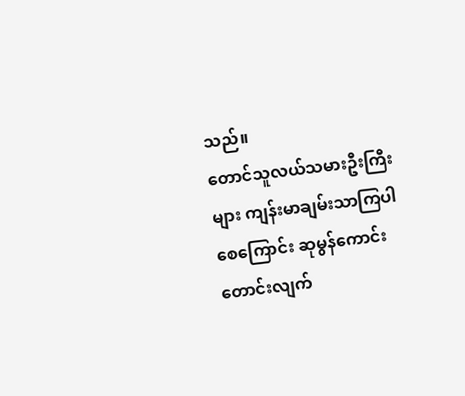သည်။
တောင်သူလယ်သမားဦးကြီးများ ကျန်းမာချမ်းသာကြပါစေကြောင်း ဆုမွန်ကောင်းတောင်းလျက်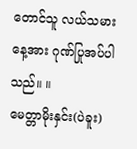တောင်သူ လယ်သမားနေ့အား ဂုဏ်ပြုအပ်ပါသည်။ ။
မေတ္တာမိုးနှင်း(ပဲခူး)